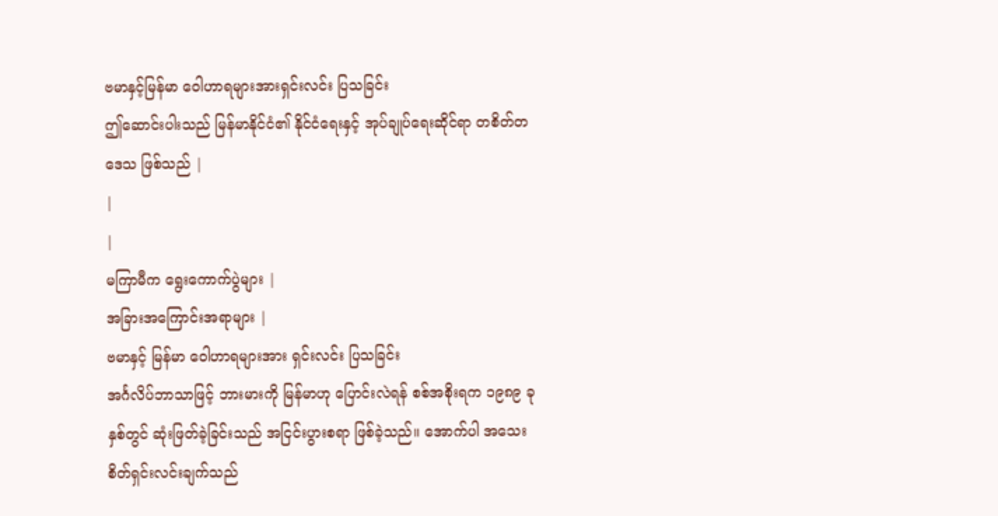ဗမာနှင့်မြန်မာ ဝေါဟာရများအားရှင်းလင်း ပြသခြင်း
ဤဆောင်းပါးသည် မြန်မာနိုင်ငံ၏ နိုင်ငံရေးနှင့် အုပ်ချုပ်ရေးဆိုင်ရာ တစိတ်တဒေသ ဖြစ်သည် |
|
|
မကြာမီက ရွေးကောက်ပွဲများ |
အခြားအကြောင်းအရာများ |
ဗမာနှင့် မြန်မာ ဝေါဟာရများအား ရှင်းလင်း ပြသခြင်း
အင်္ဂလိပ်ဘာသာဖြင့် ဘားမားကို မြန်မာဟု ပြောင်းလဲရန် စစ်အစိုးရက ၁၉၈၉ ခုနှစ်တွင် ဆုံးဖြတ်ခဲ့ခြင်းသည် အငြင်းပွားစရာ ဖြစ်ခဲ့သည်။ အောက်ပါ အသေးစိတ်ရှင်းလင်းချက်သည်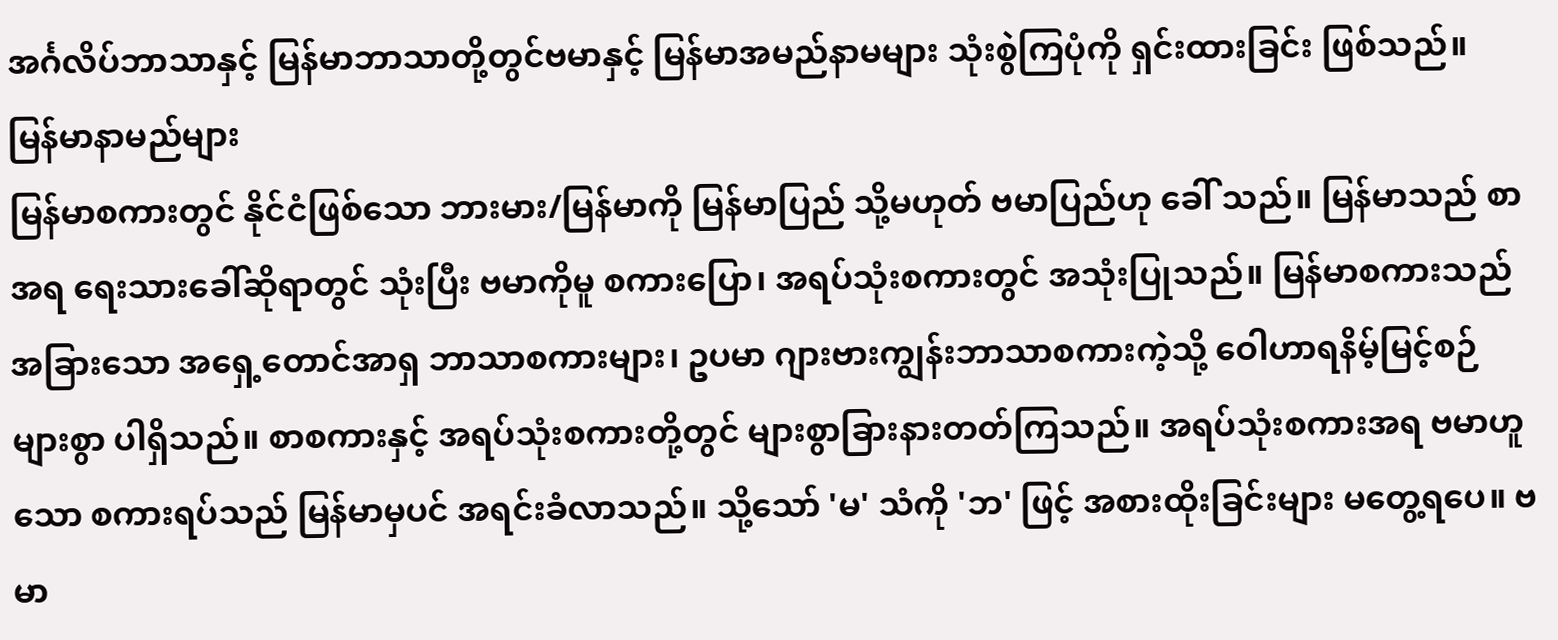အင်္ဂလိပ်ဘာသာနှင့် မြန်မာဘာသာတို့တွင်ဗမာနှင့် မြန်မာအမည်နာမများ သုံးစွဲကြပုံကို ရှင်းထားခြင်း ဖြစ်သည်။
မြန်မာနာမည်များ
မြန်မာစကားတွင် နိုင်ငံဖြစ်သော ဘားမား/မြန်မာကို မြန်မာပြည် သို့မဟုတ် ဗမာပြည်ဟု ခေါ် သည်။ မြန်မာသည် စာအရ ရေးသားခေါ်ဆိုရာတွင် သုံးပြီး ဗမာကိုမူ စကားပြော၊ အရပ်သုံးစကားတွင် အသုံးပြုသည်။ မြန်မာစကားသည် အခြားသော အရှေ့တောင်အာရှ ဘာသာစကားများ၊ ဥပမာ ဂျားဗားကျွန်းဘာသာစကားကဲ့သို့ ဝေါဟာရနိမ့်မြင့်စဉ်များစွာ ပါရှိသည်။ စာစကားနှင့် အရပ်သုံးစကားတို့တွင် များစွာခြားနားတတ်ကြသည်။ အရပ်သုံးစကားအရ ဗမာဟူသော စကားရပ်သည် မြန်မာမှပင် အရင်းခံလာသည်။ သို့သော် 'မ' သံကို 'ဘ' ဖြင့် အစားထိုးခြင်းများ မတွေ့ရပေ။ ဗမာ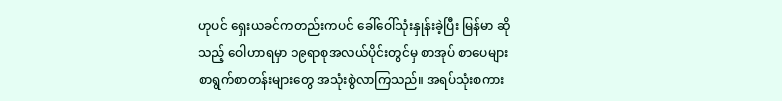ဟုပင် ရှေးယခင်ကတည်းကပင် ခေါ်ဝေါ်သုံးနှုန်းခဲ့ပြီး မြန်မာ ဆိုသည့် ဝေါဟာရမှာ ၁၉ရာစုအလယ်ပိုင်းတွင်မှ စာအုပ် စာပေများ စာရွက်စာတန်းများတွေ အသုံးစွဲလာကြသည်။ အရပ်သုံးစကား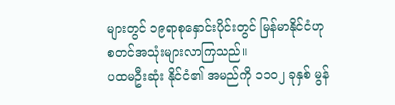များတွင် ၁၉ရာစုနှောင်းပိုင်းတွင် မြန်မာနိုင်ငံဟု စတင်အသုံးများလာကြသည်။
ပထမဦးဆုံး နိုင်ငံ၏ အမည်ကို ၁၁ဝ၂ ခုနှစ် မွန်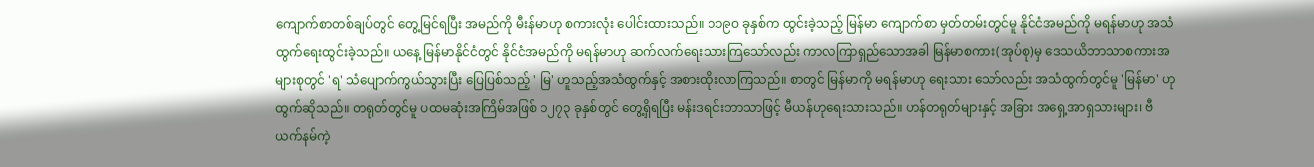ကျောက်စာတစ်ချပ်တွင် တွေ့မြင်ရပြီး အမည်ကို မီးန်မာဟု စကားလုံး ပေါင်းထားသည်။ ၁၁၉ဝ ခုနှစ်က ထွင်းခဲ့သည့် မြန်မာ ကျောက်စာ မှတ်တမ်းတွင်မူ နိုင်ငံအမည်ကို မရန်မာဟု အသံထွက်ရေးထွင်းခဲ့သည်။ ယနေ့ မြန်မာနိုင်ငံတွင် နိုင်ငံအမည်ကို မရန်မာဟု ဆက်လက်ရေးသားကြသော်လည်း ကာလကြာရှည်သောအခါ မြန်မာစကား(အုပ်စု)မှ ဒေသယိဘာသာစကားအများစုတွင် 'ရ' သံပျောက်ကွယ်သွားပြီး ပြေပြစ်သည့် ' မြ' ဟူသည့်အသံထွက်နှင့် အစားထိုးလာကြသည်။ စာတွင် မြန်မာကို မရန်မာဟု ရေးသား သော်လည်း အသံထွက်တွင်မူ 'မြန်မာ' ဟု ထွက်ဆိုသည်။ တရုတ်တွင်မူ ပထမဆုံးအကြိမ်အဖြစ် ၁၂၇၃ ခုနှစ်တွင် တွေ့ရှိရပြီး မန်းဒရင်းဘာသာဖြင့် မီယန်ဟုရေးသားသည်။ ဟန်တရုတ်များနှင့် အခြား အရှေ့အာရှသားများ၊ ဗီယက်နမ်ကဲ့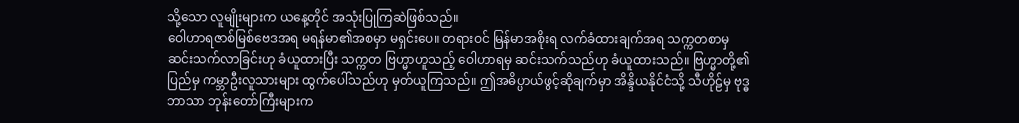သို့သော လူမျိုးများက ယနေ့တိုင် အသုံးပြုကြဆဲဖြစ်သည်။
ဝေါဟာရဇာစ်မြစ်ဗေဒအရ မရန်မာ၏အစမှာ မရှင်းပေ။ တရားဝင် မြန်မာအစိုးရ လက်ခံထားချက်အရ သက္ကတစာမှ ဆင်းသက်လာခြင်းဟု ခံယူထားပြီး သက္ကတ ဗြဟ္မာဟူသည့် ဝေါဟာရမှ ဆင်းသက်သည်ဟု ခံယူထားသည်။ ဗြဟ္မာတို့၏ ပြည်မှ ကမ္ဘာဦးလူသားများ ထွက်ပေါ်သည်ဟု မှတ်ယူကြသည်။ ဤအဓိပ္ပာယ်ဖွင့်ဆိုချက်မှာ အိန္ဒိယနိုင်ငံသို့ သီဟိုဠ်မှ ဗုဒ္ဓဘာသာ ဘုန်းတော်ကြီးများက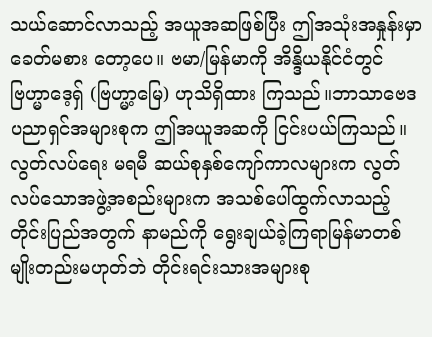သယ်ဆောင်လာသည့် အယူအဆဖြစ်ပြီး ဤအသုံးအနှုန်းမှာ ခေတ်မစား တော့ပေ။ ဗမာ/မြန်မာကို အိန္ဒိယနိုင်ငံတွင် ဗြဟ္မာဒေ့ရှ် (ဗြဟ္မာ့မြေ) ဟုသိရှိထား ကြသည်။ဘာသာဗေဒပညာရှင်အများစုက ဤအယူအဆကို ငြင်းပယ်ကြသည်။
လွတ်လပ်ရေး မရမီ ဆယ်စုနှစ်ကျော်ကာလများက လွတ်လပ်သောအဖွဲ့အစည်းများက အသစ်ပေါ်ထွက်လာသည့် တိုင်းပြည်အတွက် နာမည်ကို ရွေးချယ်ခဲ့ကြရာမြန်မာတစ်မျိုးတည်းမဟုတ်ဘဲ တိုင်းရင်းသားအများစု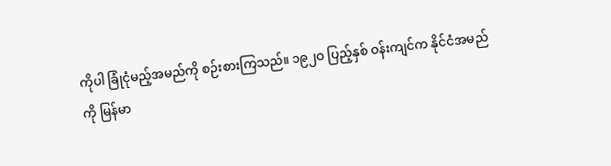ကိုပါ ခြုံငုံမည့်အမည်ကို စဉ်းစားကြသည်။ ၁၉၂ဝ ပြည့်နှစ် ဝန်းကျင်က နိုင်ငံအမည်ကို မြန်မာ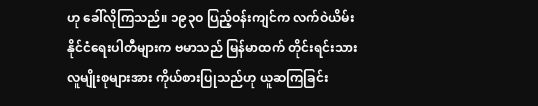ဟု ခေါ်လိုကြသည်။ ၁၉၃ဝ ပြည့်ဝန်းကျင်က လက်ဝဲယိမ်းနိုင်ငံရေးပါတီများက ဗမာသည် မြန်မာထက် တိုင်းရင်းသားလူမျိုးစုများအား ကိုယ်စားပြုသည်ဟု ယူဆကြခြင်း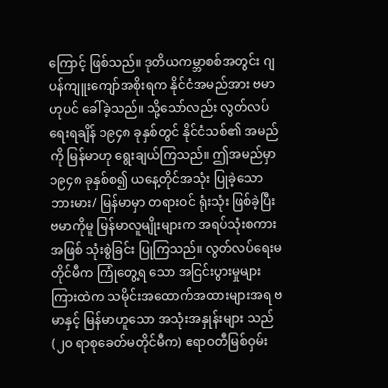ကြောင့် ဖြစ်သည်။ ဒုတိယကမ္ဘာစစ်အတွင်း ဂျပန်ကျူးကျော်အစိုးရက နိုင်ငံအမည်အား ဗမာဟုပင် ခေါ်ခဲ့သည်။ သို့သော်လည်း လွတ်လပ်ရေးရချိန် ၁၉၄၈ ခုနှစ်တွင် နိုင်ငံသစ်၏ အမည်ကို မြန်မာဟု ရွေးချယ်ကြသည်။ ဤအမည်မှာ ၁၉၄၈ ခုနှစ်စ၍ ယနေ့တိုင်အသုံး ပြုခဲ့သော ဘားမား/ မြန်မာမှာ တရားဝင် ရုံးသုံး ဖြစ်ခဲ့ပြီး ဗမာကိုမူ မြန်မာလူမျိုးများက အရပ်သုံးစကားအဖြစ် သုံးစွဲခြင်း ပြုကြသည်။ လွတ်လပ်ရေးမတိုင်မီက ကြုံတွေ့ရ သော အငြင်းပွားမှုများ ကြားထဲက သမိုင်းအထောက်အထားများအရ ဗမာနှင့် မြန်မာဟူသော အသုံးအနှုန်းများ သည် (၂ဝ ရာစုခေတ်မတိုင်မီက) ဧရာဝတီမြစ်ဝှမ်း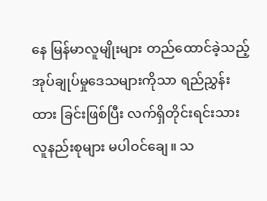နေ မြန်မာလူမျိုးများ တည်ထောင်ခဲ့သည့် အုပ်ချုပ်မှုဒေသများကိုသာ ရည်ညွှန်းထား ခြင်းဖြစ်ပြီး လက်ရှိတိုင်းရင်းသားလူနည်းစုများ မပါဝင်ချေ။ သ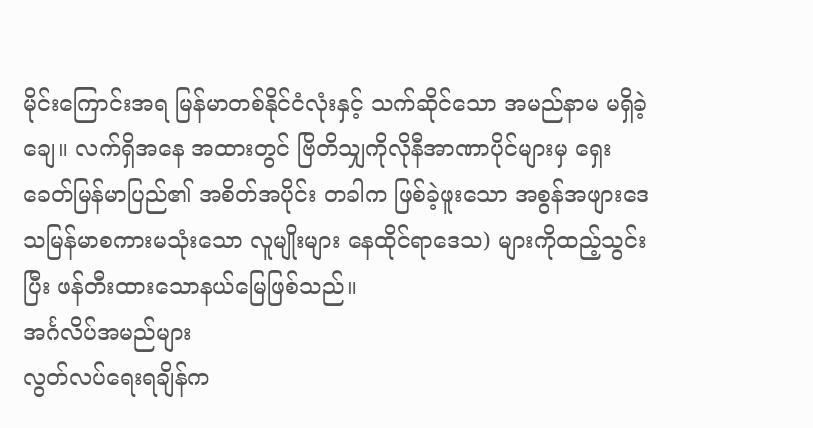မိုင်းကြောင်းအရ မြန်မာတစ်နိုင်ငံလုံးနှင့် သက်ဆိုင်သော အမည်နာမ မရှိခဲ့ချေ။ လက်ရှိအနေ အထားတွင် ဗြိတိသျှကိုလိုနီအာဏာပိုင်များမှ ရှေးခေတ်မြန်မာပြည်၏ အစိတ်အပိုင်း တခါက ဖြစ်ခဲ့ဖူးသော အစွန်အဖျားဒေသမြန်မာစကားမသုံးသော လူမျိုးများ နေထိုင်ရာဒေသ) များကိုထည့်သွင်းပြီး ဖန်တီးထားသောနယ်မြေဖြစ်သည်။
အင်္ဂလိပ်အမည်များ
လွတ်လပ်ရေးရချိန်က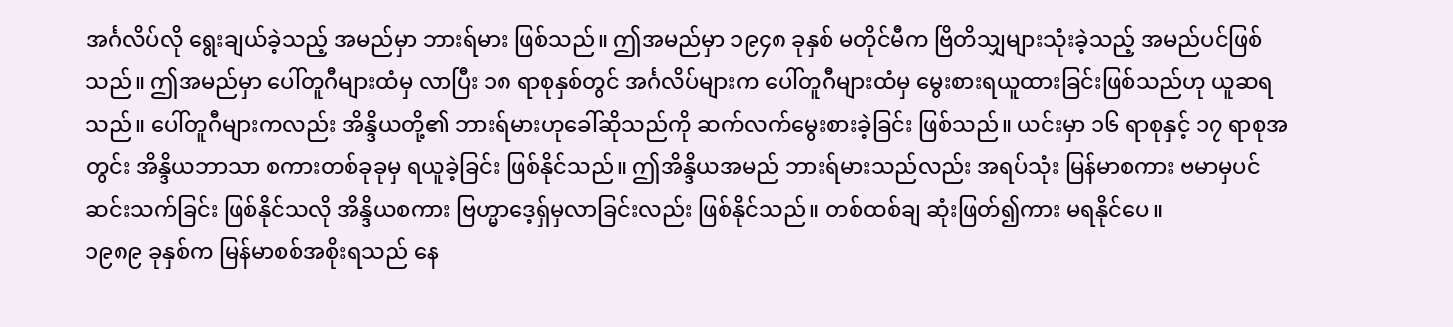အင်္ဂလိပ်လို ရွေးချယ်ခဲ့သည့် အမည်မှာ ဘားရ်မား ဖြစ်သည်။ ဤအမည်မှာ ၁၉၄၈ ခုနှစ် မတိုင်မီက ဗြိတိသျှများသုံးခဲ့သည့် အမည်ပင်ဖြစ်သည်။ ဤအမည်မှာ ပေါ်တူဂီများထံမှ လာပြီး ၁၈ ရာစုနှစ်တွင် အင်္ဂလိပ်များက ပေါ်တူဂီများထံမှ မွေးစားရယူထားခြင်းဖြစ်သည်ဟု ယူဆရသည်။ ပေါ်တူဂီများကလည်း အိန္ဒိယတို့၏ ဘားရ်မားဟုခေါ်ဆိုသည်ကို ဆက်လက်မွေးစားခဲ့ခြင်း ဖြစ်သည်။ ယင်းမှာ ၁၆ ရာစုနှင့် ၁၇ ရာစုအတွင်း အိန္ဒိယဘာသာ စကားတစ်ခုခုမှ ရယူခဲ့ခြင်း ဖြစ်နိုင်သည်။ ဤအိန္ဒိယအမည် ဘားရ်မားသည်လည်း အရပ်သုံး မြန်မာစကား ဗမာမှပင် ဆင်းသက်ခြင်း ဖြစ်နိုင်သလို အိန္ဒိယစကား ဗြဟ္မာဒေ့ရှ်မှလာခြင်းလည်း ဖြစ်နိုင်သည်။ တစ်ထစ်ချ ဆုံးဖြတ်၍ကား မရနိုင်ပေ။
၁၉၈၉ ခုနှစ်က မြန်မာစစ်အစိုးရသည် နေ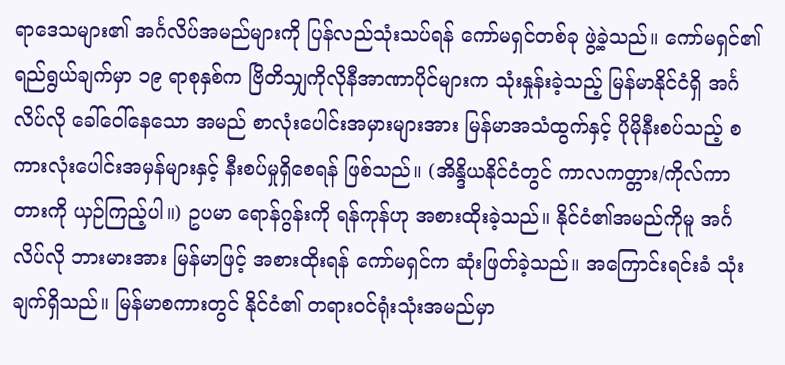ရာဒေသများ၏ အင်္ဂလိပ်အမည်များကို ပြန်လည်သုံးသပ်ရန် ကော်မရှင်တစ်ခု ဖွဲ့ခဲ့သည်။ ကော်မရှင်၏ ရည်ရွယ်ချက်မှာ ၁၉ ရာစုနှစ်က ဗြိတိသျှကိုလိုနီအာဏာပိုင်များက သုံးနှုန်းခဲ့သည့် မြန်မာနိုင်ငံရှိ အင်္ဂလိပ်လို ခေါ်ဝေါ်နေသော အမည် စာလုံးပေါင်းအမှားများအား မြန်မာအသံထွက်နှင့် ပိုမိုနီးစပ်သည့် စကားလုံးပေါင်းအမှန်များနှင့် နီးစပ်မှုရှိစေရန် ဖြစ်သည်။ (အိန္ဒိယနိုင်ငံတွင် ကာလကတ္တား/ကိုလ်ကာတားကို ယှဉ်ကြည့်ပါ။) ဥပမာ ရောန်ဂွန်းကို ရန်ကုန်ဟု အစားထိုးခဲ့သည်။ နိုင်ငံ၏အမည်ကိုမူ အင်္ဂလိပ်လို ဘားမားအား မြန်မာဖြင့် အစားထိုးရန် ကော်မရှင်က ဆုံးဖြတ်ခဲ့သည်။ အကြောင်းရင်းခံ သုံးချက်ရှိသည်။ မြန်မာစကားတွင် နိုင်ငံ၏ တရားဝင်ရုံးသုံးအမည်မှာ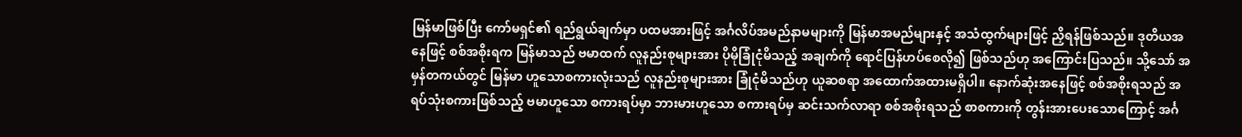မြန်မာဖြစ်ပြီး ကော်မရှင်၏ ရည်ရွယ်ချက်မှာ ပထမအားဖြင့် အင်္ဂလိပ်အမည်နာမများကို မြန်မာအမည်များနှင့် အသံထွက်များဖြင့် ညှိရန်ဖြစ်သည်။ ဒုတိယအနေဖြင့် စစ်အစိုးရက မြန်မာသည် ဗမာထက် လူနည်းစုများအား ပိုမိုခြုံငုံမိသည့် အချက်ကို ရောင်ပြန်ဟပ်စေလို၍ ဖြစ်သည်ဟု အကြောင်းပြသည်။ သို့သော် အမှန်တကယ်တွင် မြန်မာ ဟူသောစကားလုံးသည် လူနည်းစုများအား ခြုံငုံမိသည်ဟု ယူဆစရာ အထောက်အထားမရှိပါ။ နောက်ဆုံးအနေဖြင့် စစ်အစိုးရသည် အရပ်သုံးစကားဖြစ်သည့် ဗမာဟူသော စကားရပ်မှာ ဘားမားဟူသော စကားရပ်မှ ဆင်းသက်လာရာ စစ်အစိုးရသည် စာစကားကို တွန်းအားပေးသောကြောင့် အင်္ဂ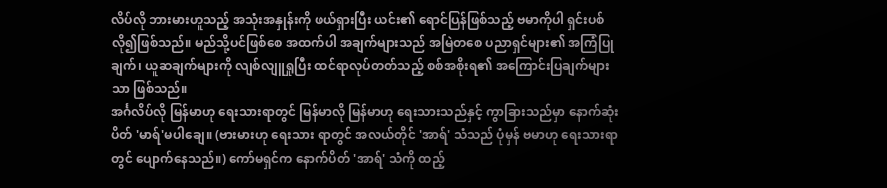လိပ်လို ဘားမားဟူသည့် အသုံးအနှုန်းကို ဖယ်ရှားပြီး ယင်း၏ ရောင်ပြန်ဖြစ်သည့် ဗမာကိုပါ ရှင်းပစ်လို၍ဖြစ်သည်။ မည်သို့ပင်ဖြစ်စေ အထက်ပါ အချက်များသည် အမြဲတစေ ပညာရှင်များ၏ အကြံပြုချက်၊ ယူဆချက်များကို လျစ်လျူရှုပြီး ထင်ရာလုပ်တတ်သည့် စစ်အစိုးရ၏ အကြောင်းပြချက်များသာ ဖြစ်သည်။
အင်္ဂလိပ်လို မြန်မာဟု ရေးသားရာတွင် မြန်မာလို မြန်မာဟု ရေးသားသည်နှင့် ကွာခြားသည်မှာ နောက်ဆုံးပိတ် 'မာရ်'မပါချေ။ (ဗားမားဟု ရေးသား ရာတွင် အလယ်တိုင် 'အာရ်' သံသည် ပုံမှန် ဗမာဟု ရေးသားရာတွင် ပျောက်နေသည်။) ကော်မရှင်က နောက်ပိတ် 'အာရ်' သံကို ထည့်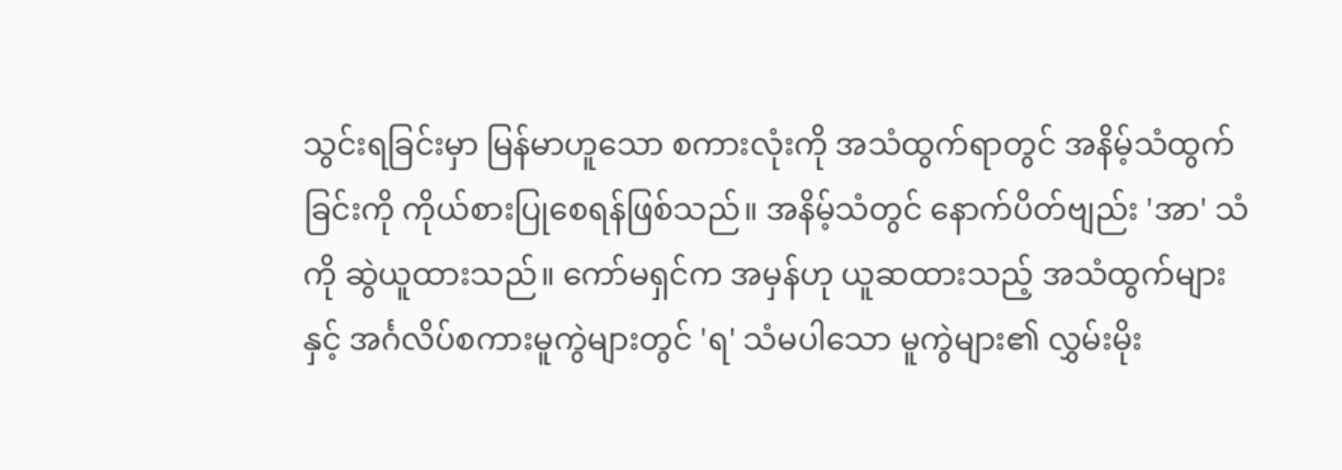သွင်းရခြင်းမှာ မြန်မာဟူသော စကားလုံးကို အသံထွက်ရာတွင် အနိမ့်သံထွက်ခြင်းကို ကိုယ်စားပြုစေရန်ဖြစ်သည်။ အနိမ့်သံတွင် နောက်ပိတ်ဗျည်း 'အာ' သံကို ဆွဲယူထားသည်။ ကော်မရှင်က အမှန်ဟု ယူဆထားသည့် အသံထွက်များနှင့် အင်္ဂလိပ်စကားမူကွဲများတွင် 'ရ' သံမပါသော မူကွဲများ၏ လွှမ်းမိုး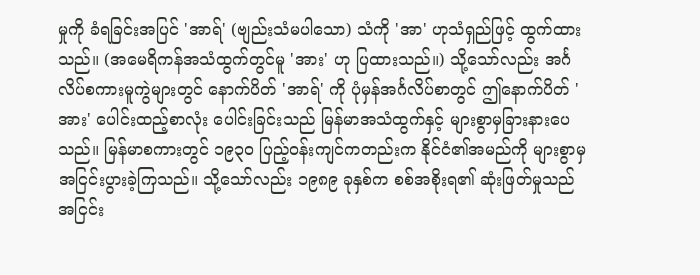မှုကို ခံရခြင်းအပြင် 'အာရ်' (ဗျည်းသံမပါသော) သံကို 'အာ' ဟုသံရှည်ဖြင့် ထွက်ထားသည်။ (အမေရိကန်အသံထွက်တွင်မူ 'အား' ဟု ပြထားသည်။) သို့သော်လည်း အင်္ဂလိပ်စကားမူကွဲများတွင် နောက်ပိတ် 'အာရ်' ကို ပုံမှန်အင်္ဂလိပ်စာတွင် ဤနောက်ပိတ် 'အား' ပေါင်းထည့်စာလုံး ပေါင်းခြင်းသည် မြန်မာအသံထွက်နှင့် များစွာမှခြားနားပေသည်။ မြန်မာစကားတွင် ၁၉၃ဝ ပြည့်ဝန်းကျင်ကတည်းက နိုင်ငံ၏အမည်ကို များစွာမှ အငြင်းပွားခဲ့ကြသည်။ သို့သော်လည်း ၁၉၈၉ ခုနှစ်က စစ်အစိုးရ၏ ဆုံးဖြတ်မှုသည် အငြင်း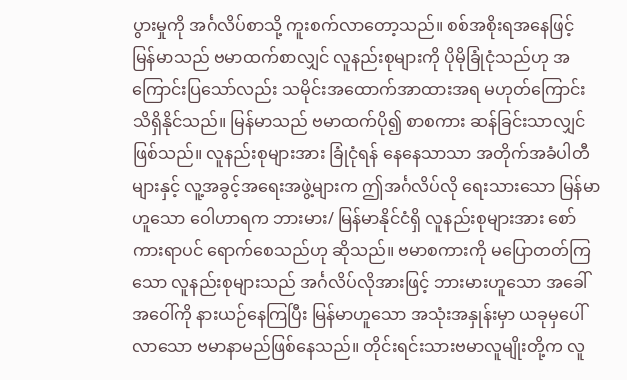ပွားမှုကို အင်္ဂလိပ်စာသို့ ကူးစက်လာတော့သည်။ စစ်အစိုးရအနေဖြင့် မြန်မာသည် ဗမာထက်စာလျှင် လူနည်းစုများကို ပိုမိုခြုံငုံသည်ဟု အကြောင်းပြသော်လည်း သမိုင်းအထောက်အာထားအရ မဟုတ်ကြောင်း သိရှိနိုင်သည်။ မြန်မာသည် ဗမာထက်ပို၍ စာစကား ဆန်ခြင်းသာလျှင် ဖြစ်သည်။ လူနည်းစုများအား ခြုံငုံရန် နေနေသာသာ အတိုက်အခံပါတီများနှင့် လူ့အခွင့်အရေးအဖွဲ့များက ဤအင်္ဂလိပ်လို ရေးသားသော မြန်မာဟူသော ဝေါဟာရက ဘားမား/ မြန်မာနိုင်ငံရှိ လူနည်းစုများအား စော်ကားရာပင် ရောက်စေသည်ဟု ဆိုသည်။ ဗမာစကားကို မပြောတတ်ကြသော လူနည်းစုများသည် အင်္ဂလိပ်လိုအားဖြင့် ဘားမားဟူသော အခေါ်အဝေါ်ကို နားယဉ်နေကြပြီး မြန်မာဟူသော အသုံးအနှုန်းမှာ ယခုမှပေါ်လာသော ဗမာနာမည်ဖြစ်နေသည်။ တိုင်းရင်းသားဗမာလူမျိုးတို့က လူ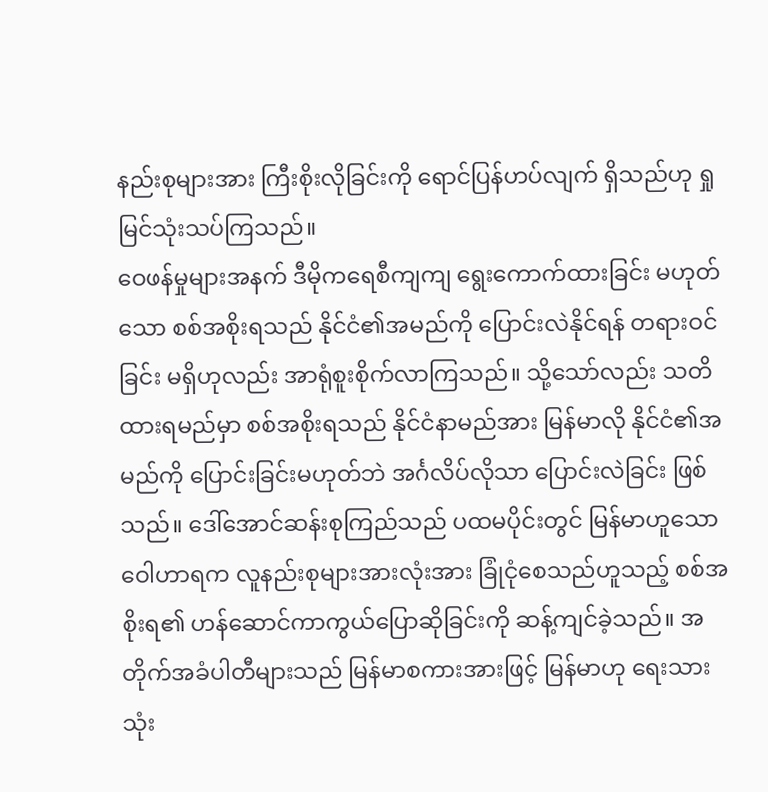နည်းစုများအား ကြီးစိုးလိုခြင်းကို ရောင်ပြန်ဟပ်လျက် ရှိသည်ဟု ရှုမြင်သုံးသပ်ကြသည်။
ဝေဖန်မှုများအနက် ဒီမိုကရေစီကျကျ ရွေးကောက်ထားခြင်း မဟုတ်သော စစ်အစိုးရသည် နိုင်ငံ၏အမည်ကို ပြောင်းလဲနိုင်ရန် တရားဝင်ခြင်း မရှိဟုလည်း အာရုံစူးစိုက်လာကြသည်။ သို့သော်လည်း သတိထားရမည်မှာ စစ်အစိုးရသည် နိုင်ငံနာမည်အား မြန်မာလို နိုင်ငံ၏အမည်ကို ပြောင်းခြင်းမဟုတ်ဘဲ အင်္ဂလိပ်လိုသာ ပြောင်းလဲခြင်း ဖြစ်သည်။ ဒေါ်အောင်ဆန်းစုကြည်သည် ပထမပိုင်းတွင် မြန်မာဟူသောဝေါဟာရက လူနည်းစုများအားလုံးအား ခြုံငုံစေသည်ဟူသည့် စစ်အစိုးရ၏ ဟန်ဆောင်ကာကွယ်ပြောဆိုခြင်းကို ဆန့်ကျင်ခဲ့သည်။ အတိုက်အခံပါတီများသည် မြန်မာစကားအားဖြင့် မြန်မာဟု ရေးသား သုံး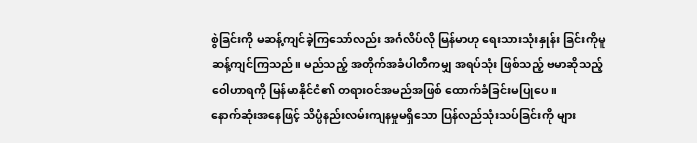စွဲခြင်းကို မဆန့်ကျင်ခဲ့ကြသော်လည်း အင်္ဂလိပ်လို မြန်မာဟု ရေးသားသုံးနှုန်း ခြင်းကိုမူ ဆန့်ကျင်ကြသည်။ မည်သည့် အတိုက်အခံပါတီကမျှ အရပ်သုံး ဖြစ်သည့် ဗမာဆိုသည့်ဝေါဟာရကို မြန်မာနိုင်ငံ၏ တရားဝင်အမည်အဖြစ် ထောက်ခံခြင်းမပြုပေ။
နောက်ဆုံးအနေဖြင့် သိပ္ပံနည်းလမ်းကျနမှုမရှိသော ပြန်လည်သုံးသပ်ခြင်းကို များ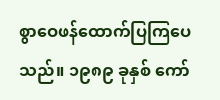စွာဝေဖန်ထောက်ပြကြပေသည်။ ၁၉၈၉ ခုနှစ် ကော်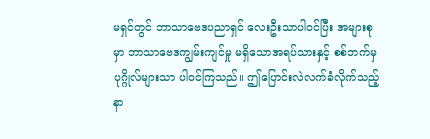မရှင်တွင် ဘာသာဗေဒပညာရှင် လေးဦးသာပါဝင်ပြီး အများစုမှာ ဘာသာဗေဒကျွမ်းကျင်မှု မရှိသောအရပ်သားနှင့် စစ်ဘက်မှ ပုဂ္ဂိုလ်များသာ ပါဝင်ကြသည်။ ဤပြောင်းလဲလက်ခံလိုက်သည့် နာ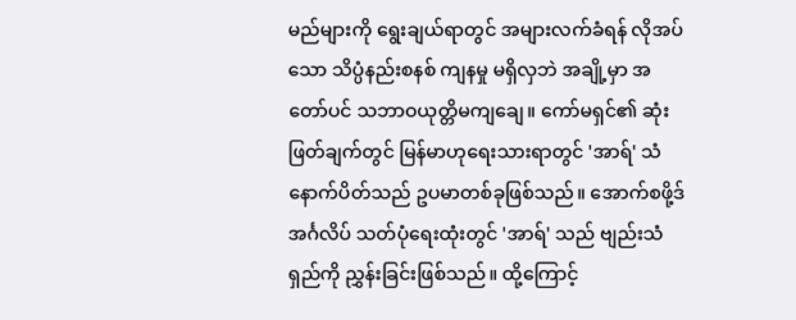မည်များကို ရွေးချယ်ရာတွင် အများလက်ခံရန် လိုအပ်သော သိပ္ပံနည်းစနစ် ကျနမှု မရှိလှဘဲ အချို့မှာ အတော်ပင် သဘာဝယုတ္တိမကျချေ။ ကော်မရှင်၏ ဆုံးဖြတ်ချက်တွင် မြန်မာဟုရေးသားရာတွင် 'အာရ်' သံနောက်ပိတ်သည် ဥပမာတစ်ခုဖြစ်သည်။ အောက်စဖို့ဒ် အင်္ဂလိပ် သတ်ပုံရေးထုံးတွင် 'အာရ်' သည် ဗျည်းသံရှည်ကို ညွှန်းခြင်းဖြစ်သည်။ ထို့ကြောင့်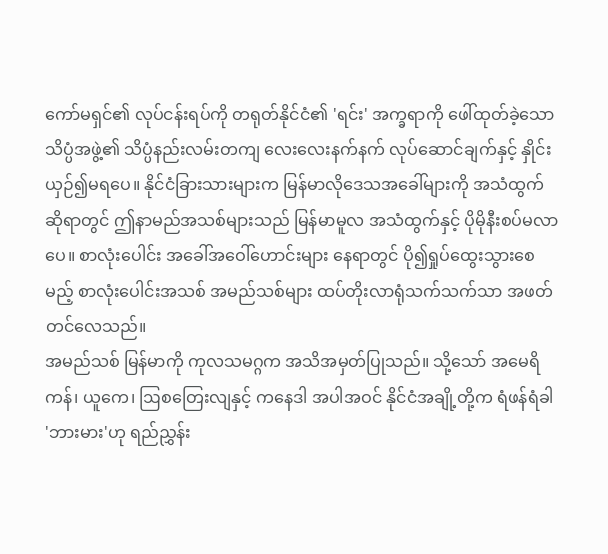ကော်မရှင်၏ လုပ်ငန်းရပ်ကို တရုတ်နိုင်ငံ၏ 'ရင်း' အက္ခရာကို ဖေါ်ထုတ်ခဲ့သော သိပ္ပံအဖွဲ့၏ သိပ္ပံနည်းလမ်းတကျ လေးလေးနက်နက် လုပ်ဆောင်ချက်နှင့် နှိုင်းယှဉ်၍မရပေ။ နိုင်ငံခြားသားများက မြန်မာလိုဒေသအခေါ်များကို အသံထွက်ဆိုရာတွင် ဤနာမည်အသစ်များသည် မြန်မာမူလ အသံထွက်နှင့် ပိုမိုနီးစပ်မလာပေ။ စာလုံးပေါင်း အခေါ်အဝေါ်ဟောင်းများ နေရာတွင် ပို၍ရှုပ်ထွေးသွားစေမည့် စာလုံးပေါင်းအသစ် အမည်သစ်များ ထပ်တိုးလာရုံသက်သက်သာ အဖတ်တင်လေသည်။
အမည်သစ် မြန်မာကို ကုလသမဂ္ဂက အသိအမှတ်ပြုသည်။ သို့သော် အမေရိကန်၊ ယူကေ၊ ဩစတြေးလျနှင့် ကနေဒါ အပါအဝင် နိုင်ငံအချို့တို့က ရံဖန်ရံခါ 'ဘားမား'ဟု ရည်ညွှန်း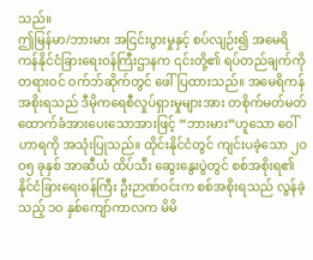သည်။
ဤမြန်မာ/ဘားမား အငြင်းပွားမှုနှင့် စပ်လျဉ်း၍ အမေရိကန်နိုင်ငံခြားရေးဝန်ကြီးဌာနက ၎င်းတို့၏ ရပ်တည်ချက်ကို တရားဝင် ဝက်ဘ်ဆိုက်တွင် ဖေါ်ပြထားသည်။ အမေရိကန်အစိုးရသည် ဒီမိုကရေစီလှုပ်ရှားမှုများအား တစိုက်မတ်မတ် ထောက်ခံအားပေးသောအားဖြင့် “ဘားမား”ဟူသော ဝေါ်ဟာရကို အသုံးပြုသည်။ ထိုင်းနိုင်ငံတွင် ကျင်းပခဲ့သော ၂ဝဝ၅ ခုနှစ် အာဆီယံ ထိပ်သီး ဆွေးနွေးပွဲတွင် စစ်အစိုးရ၏ နိုင်ငံခြားရေးဝန်ကြီး ဦးဉာဏ်ဝင်းက စစ်အစိုးရသည် လွန်ခဲ့သည့် ၁ဝ နှစ်ကျော်ကာလက မိမိ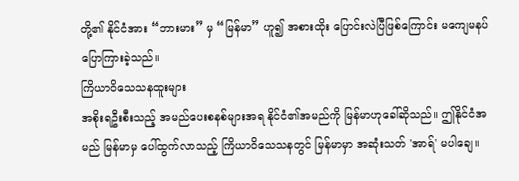တို့၏ နိုင်ငံအား “ဘားမား” မှ “မြန်မာ” ဟူ၍ အစားထိုး ပြောင်းလဲပြီဖြစ်ကြောင်း မကျေမနပ် ပြောကြားခဲ့သည်။
ကြိယာဝိသေသနထူးများ
အစိုးရဦးစီးသည့် အမည်ပေးစနစ်များအရ နိုင်ငံ၏အမည်ကို မြန်မာဟုခေါ်ဆိုသည်။ ဤနိုင်ငံအမည် မြန်မာမှ ပေါ်ထွက်လာသည့် ကြိယာဝိသေသနတွင် မြန်မာမှာ အဆုံးသတ် 'အာရ်' မပါချေ။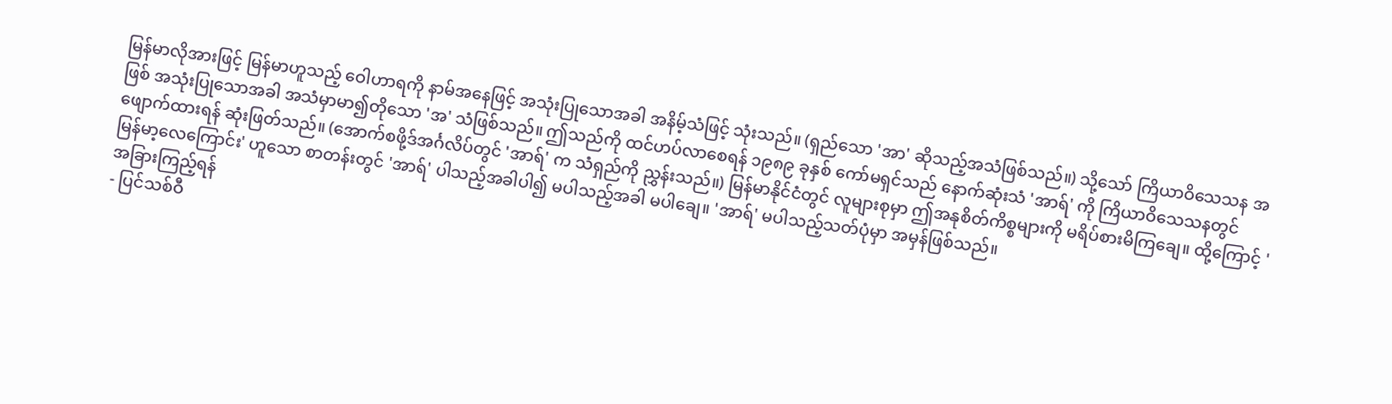မြန်မာလိုအားဖြင့် မြန်မာဟူသည့် ဝေါဟာရကို နာမ်အနေဖြင့် အသုံးပြုသောအခါ အနိမ့်သံဖြင့် သုံးသည်။ (ရှည်သော 'အာ' ဆိုသည့်အသံဖြစ်သည်။) သို့သော် ကြိယာဝိသေသန အဖြစ် အသုံးပြုသောအခါ အသံမှာမာ၍တိုသော 'အ' သံဖြစ်သည်။ ဤသည်ကို ထင်ဟပ်လာစေရန် ၁၉၈၉ ခုနှစ် ကော်မရှင်သည် နောက်ဆုံးသံ 'အာရ်' ကို ကြိယာဝိသေသနတွင် ဖျောက်ထားရန် ဆုံးဖြတ်သည်။ (အောက်စဖို့ဒ်အင်္ဂလိပ်တွင် 'အာရ်' က သံရှည်ကို ညွှန်းသည်။) မြန်မာနိုင်ငံတွင် လူများစုမှာ ဤအနုစိတ်ကိစ္စများကို မရိပ်စားမိကြချေ။ ထို့ကြောင့် 'မြန်မာ့လေကြောင်း' ဟူသော စာတန်းတွင် 'အာရ်' ပါသည့်အခါပါ၍ မပါသည့်အခါ မပါချေ။ 'အာရ်' မပါသည့်သတ်ပုံမှာ အမှန်ဖြစ်သည်။
အခြားကြည့်ရန်
- ပြင်သစ်ဝီ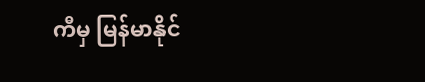ကီမှ မြန်မာနိုင်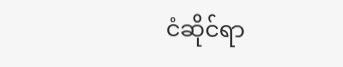ငံဆိုင်ရာ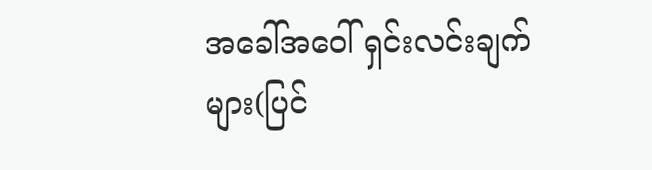အခေါ်အဝေါ် ရှင်းလင်းချက်များ(ပြင်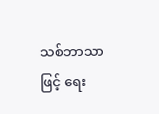သစ်ဘာသာဖြင့် ရေး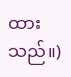ထားသည်။)